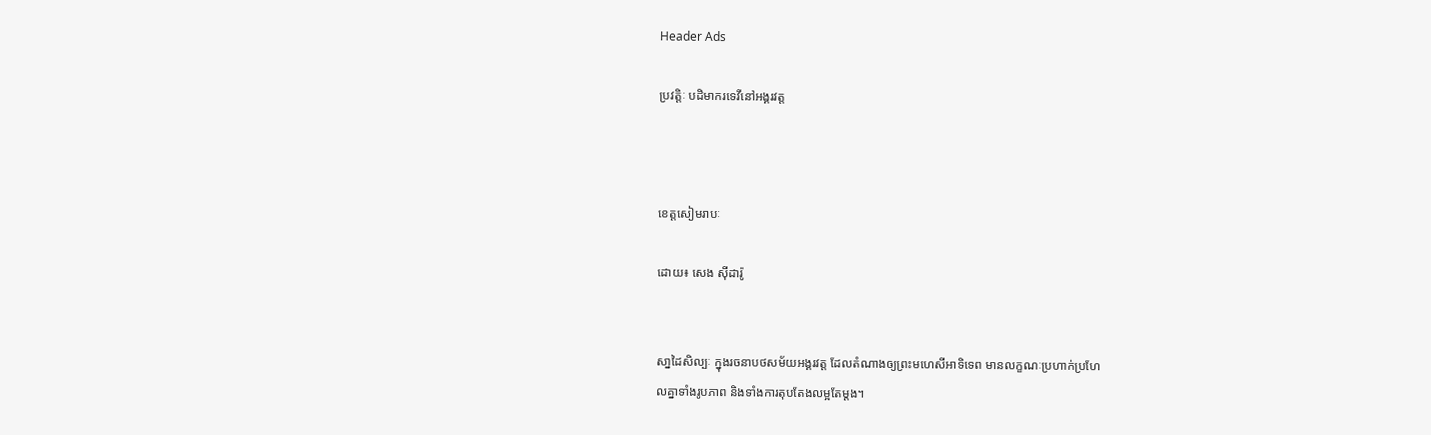Header Ads

ប្រវត្តិៈ បដិមាករទេវីនៅអង្គរវត្ត



ខេត្តសៀមរាបៈ

ដោយ៖ សេង ស៊ីដារ៉ូ


សា្នដៃសិល្បៈ ក្នុងរចនាបថសម័យអង្គរវត្ត ដែលតំណាងឲ្យព្រះមហេសីអាទិទេព មានលក្ខណៈប្រហាក់ប្រហែ
លគ្នាទាំងរូបភាព និងទាំងការតុបតែងលម្អតែម្តង។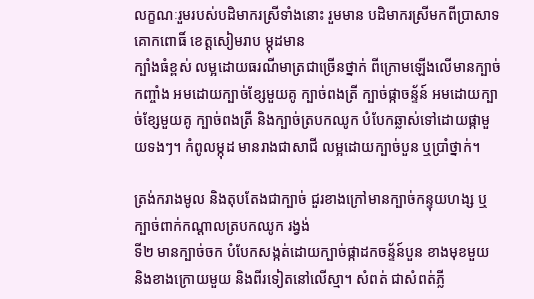លក្ខណៈរួមរបស់បដិមាករស្រីទាំងនោះ រួមមាន បដិមាករស្រីមកពីប្រាសាទគោកពោធិ៍ ខេត្តសៀមរាប ម្កុដមាន
ក្បាំងធំខ្ពស់ លម្អដោយធរណីមាត្រជាច្រើនថ្នាក់ ពីក្រោមឡើងលើមានក្បាច់កញ្ចាំង អមដោយក្បាច់ខ្សែមួយគូ ក្បាច់ពងត្រី ក្បាច់ផ្កាចន្ទ័ន៍ អមដោយក្បាច់ខ្សែមួយគូ ក្បាច់ពងត្រី និងក្បាច់ត្របកឈូក បំបែកឆ្លាស់ទៅដោយផ្កាមួយទងៗ។ កំពូលម្កុដ មានរាងជាសាជី លម្អដោយក្បាច់បួន ឬប្រាំថ្នាក់។

ត្រង់ករាងមូល និងតុបតែងជាក្បាច់ ជួរខាងក្រៅមានក្បាច់កន្ទុយហង្ស ឬក្បាច់ពាក់កណ្តាលត្របកឈូក រង្វង់
ទី២ មានក្បាច់ចក បំបែកសង្កត់ដោយក្បាច់ផ្កាដកចន្ទ័ន៍បួន ខាងមុខមួយ និងខាងក្រោយមួយ និងពីរទៀតនៅលើស្មា។ សំពត់ ជាសំពត់ភ្លី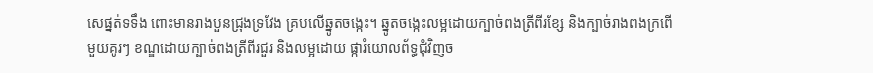សេផ្នត់ទទឹង ពោះមានរាងបួនជ្រុងទ្រវែង គ្របលើឆ្នូតចង្កេះ។ ឆ្នូតចង្កេះលម្អដោយក្បាច់ពងត្រីពីរខ្សែ និងក្បាច់រាងពងក្រពើ មួយគូរៗ ខណ្ឌដោយក្បាច់ពងត្រីពីរជួរ និងលម្អដោយ ផ្ការំយោលព័ទ្ធជុំវិញច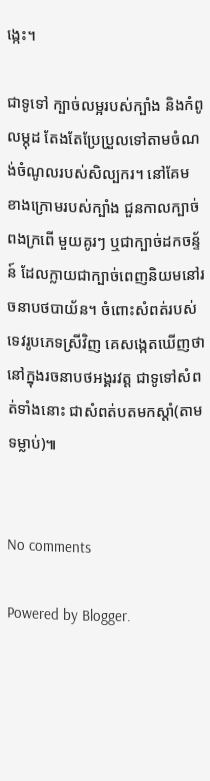ង្កេះ។

ជាទូទៅ ក្បាច់លម្អរបស់ក្បាំង និងកំពូលម្កុដ តែងតែប្រែប្រួលទៅតាមចំណង់ចំណូលរបស់សិល្បករ។ នៅគែម
ខាងក្រោមរបស់ក្បាំង ជួនកាលក្បាច់ពងក្រពើ មួយគូរៗ ឬជាក្បាច់ដកចន្ទ័ន៍ ដែលក្លាយជាក្បាច់ពេញនិយមនៅរចនាបថបាយ័ន។ ចំពោះសំពត់របស់ទេវរូបភេទស្រីវិញ គេសង្កេតឃើញថា នៅក្នុងរចនាបថអង្គរវត្ត ជាទូទៅសំពត់ទាំងនោះ ជាសំពត់បតមកស្តាំ(តាមទម្លាប់)៕


No comments

Powered by Blogger.